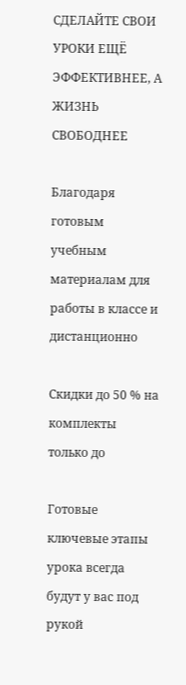СДЕЛАЙТЕ СВОИ УРОКИ ЕЩЁ ЭФФЕКТИВНЕЕ, А ЖИЗНЬ СВОБОДНЕЕ

Благодаря готовым учебным материалам для работы в классе и дистанционно

Скидки до 50 % на комплекты
только до

Готовые ключевые этапы урока всегда будут у вас под рукой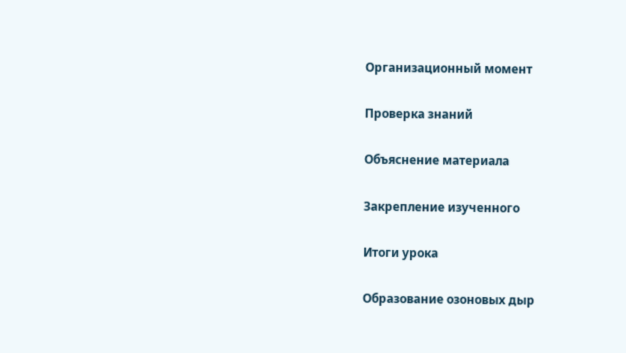Организационный момент

Проверка знаний

Объяснение материала

Закрепление изученного

Итоги урока

Образование озоновых дыр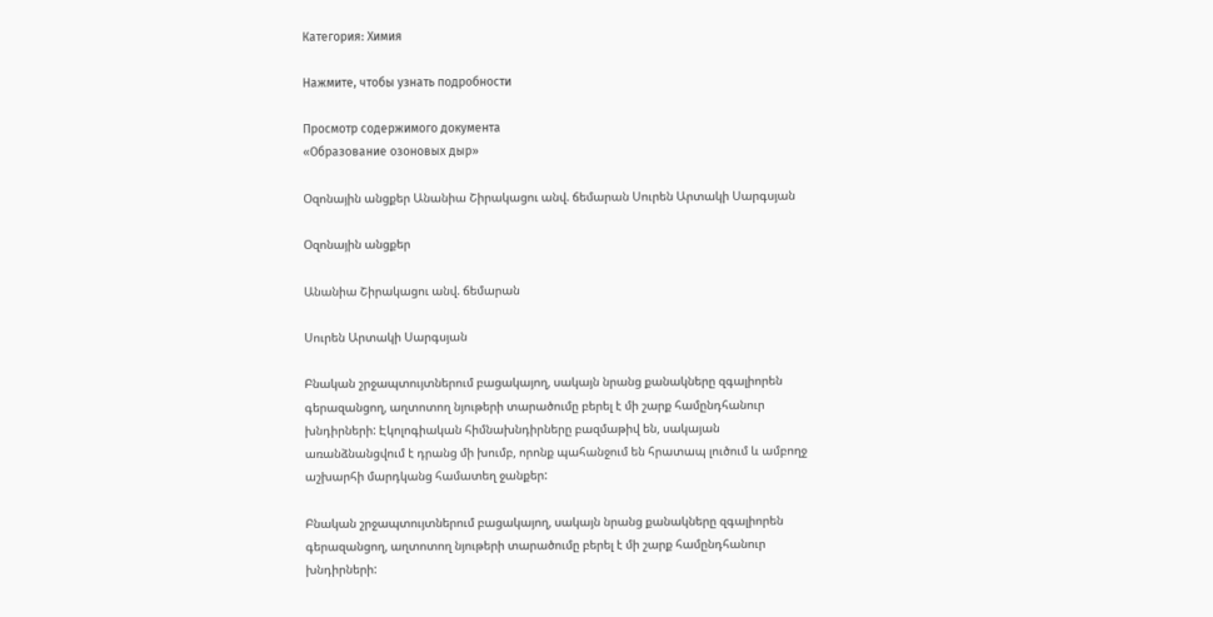Категория: Химия

Нажмите, чтобы узнать подробности

Просмотр содержимого документа
«Образование озоновых дыр»

Օզոնային անցքեր Անանիա Շիրակացու անվ. ճեմարան Սուրեն Արտակի Սարգսյան

Օզոնային անցքեր

Անանիա Շիրակացու անվ. ճեմարան

Սուրեն Արտակի Սարգսյան

Բնական շրջապտույտներում բացակայող, սակայն նրանց քանակները զգալիորեն գերազանցող, աղտոտող նյութերի տարածումը բերել է մի շարք համընդհանուր խնդիրների: Էկոլոգիական հիմնախնդիրները բազմաթիվ են, սակայան առանձնանցվում է դրանց մի խումբ, որոնք պահանջում են հրատապ լուծում և ամբողջ աշխարհի մարդկանց համատեղ ջանքեր:

Բնական շրջապտույտներում բացակայող, սակայն նրանց քանակները զգալիորեն գերազանցող, աղտոտող նյութերի տարածումը բերել է մի շարք համընդհանուր խնդիրների: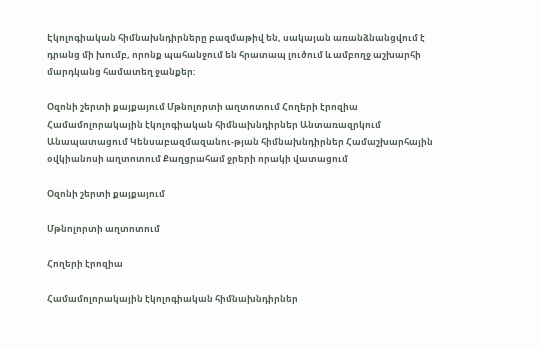Էկոլոգիական հիմնախնդիրները բազմաթիվ են, սակայան առանձնանցվում է դրանց մի խումբ, որոնք պահանջում են հրատապ լուծում և ամբողջ աշխարհի մարդկանց համատեղ ջանքեր:

Օզոնի շերտի քայքայում Մթնոլորտի աղտոտում Հողերի էրոզիա Համամոլորակային էկոլոգիական հիմնախնդիրներ Անտառազրկում Անապատացում Կենսաբազմազանու-թյան հիմնախնդիրներ Համաշխարհային օվկիանոսի աղտոտում Քաղցրահամ ջրերի որակի վատացում

Օզոնի շերտի քայքայում

Մթնոլորտի աղտոտում

Հողերի էրոզիա

Համամոլորակային էկոլոգիական հիմնախնդիրներ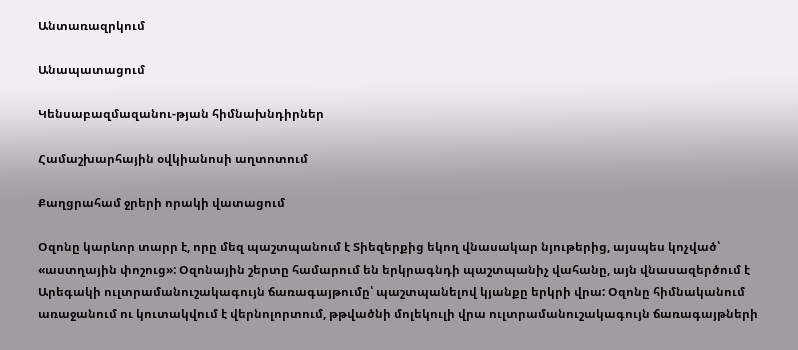Անտառազրկում

Անապատացում

Կենսաբազմազանու-թյան հիմնախնդիրներ

Համաշխարհային օվկիանոսի աղտոտում

Քաղցրահամ ջրերի որակի վատացում

Օզոնը կարևոր տարր է, որը մեզ պաշտպանում է Տիեզերքից եկող վնասակար նյութերից, այսպես կոչված՝ «աստղային փոշուց»: Օզոնային շերտը համարում են երկրագնդի պաշտպանիչ վահանը, այն վնասազերծում է Արեգակի ուլտրամանուշակագույն ճառագայթումը՝ պաշտպանելով կյանքը երկրի վրա: Օզոնը հիմնականում առաջանում ու կուտակվում է վերնոլորտում, թթվածնի մոլեկուլի վրա ուլտրամանուշակագույն ճառագայթների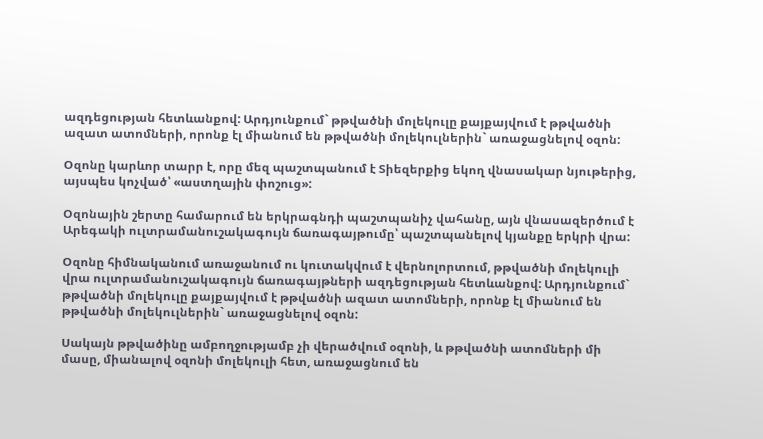ազդեցության հետևանքով: Արդյունքում` թթվածնի մոլեկուլը քայքայվում է թթվածնի ազատ ատոմների, որոնք էլ միանում են թթվածնի մոլեկուլներին` առաջացնելով օզոն:

Օզոնը կարևոր տարր է, որը մեզ պաշտպանում է Տիեզերքից եկող վնասակար նյութերից, այսպես կոչված՝ «աստղային փոշուց»:

Օզոնային շերտը համարում են երկրագնդի պաշտպանիչ վահանը, այն վնասազերծում է Արեգակի ուլտրամանուշակագույն ճառագայթումը՝ պաշտպանելով կյանքը երկրի վրա:

Օզոնը հիմնականում առաջանում ու կուտակվում է վերնոլորտում, թթվածնի մոլեկուլի վրա ուլտրամանուշակագույն ճառագայթների ազդեցության հետևանքով: Արդյունքում` թթվածնի մոլեկուլը քայքայվում է թթվածնի ազատ ատոմների, որոնք էլ միանում են թթվածնի մոլեկուլներին` առաջացնելով օզոն:

Սակայն թթվածինը ամբողջությամբ չի վերածվում օզոնի, և թթվածնի ատոմների մի մասը, միանալով օզոնի մոլեկուլի հետ, առաջացնում են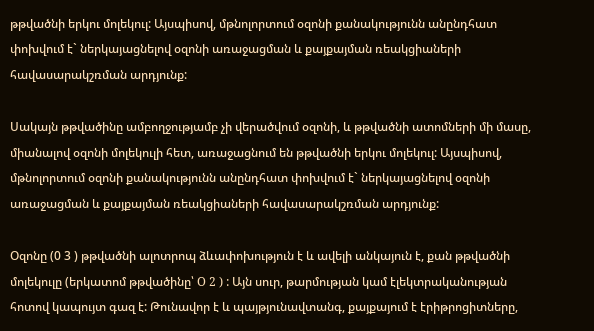թթվածնի երկու մոլեկուլ: Այսպիսով, մթնոլորտում օզոնի քանակությունն անընդհատ փոխվում է` ներկայացնելով օզոնի առաջացման և քայքայման ռեակցիաների հավասարակշռման արդյունք:

Սակայն թթվածինը ամբողջությամբ չի վերածվում օզոնի, և թթվածնի ատոմների մի մասը, միանալով օզոնի մոլեկուլի հետ, առաջացնում են թթվածնի երկու մոլեկուլ: Այսպիսով, մթնոլորտում օզոնի քանակությունն անընդհատ փոխվում է` ներկայացնելով օզոնի առաջացման և քայքայման ռեակցիաների հավասարակշռման արդյունք:

Օզոնը (0 3 ) թթվածնի ալոտրոպ ձևափոխություն է և ավելի անկայուն է, քան թթվածնի մոլեկուլը (երկատոմ թթվածինը՝ O 2 ) : Այն սուր, թարմության կամ էլեկտրականության հոտով կապույտ գազ է: Թունավոր է և պայթյունավտանգ, քայքայում է էրիթրոցիտները,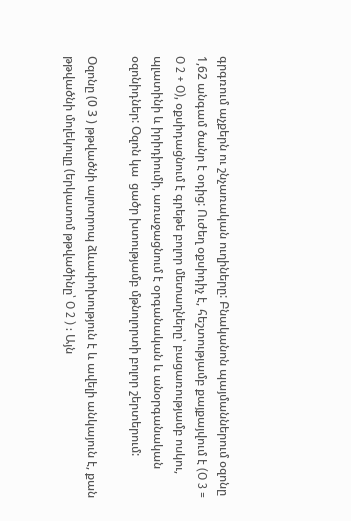գրգռում աչքերն ու շնչառական ուղիները: Բնականոն պայմաններում օզոնը 1,62 անգամ ծանր է օդից: Ուժեղ օքսիդիչ է, հեշտությամբ քայքայվում է (O 3 = O 2 + O), օքսիդացնում է գրեթե բոլոր մետաղները՝ բացառությամբ ոսկու, պլատինի և իրիդիումի, առաջացնում է օրգանական և անօրգանական օզոնիդներ: Օզոն կա  ցածր խտությամբ մթնոլորտի բոլոր շերտերում:

Օզոնը (0 3 ) թթվածնի ալոտրոպ ձևափոխություն է և ավելի անկայուն է, քան թթվածնի մոլեկուլը (երկատոմ թթվածինը՝ O 2 ) : Այն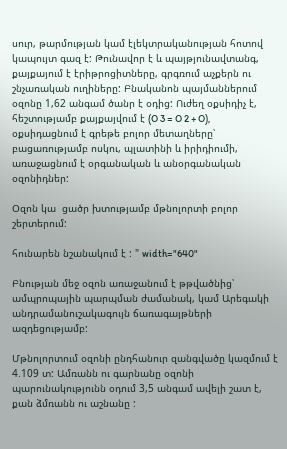սուր, թարմության կամ էլեկտրականության հոտով կապույտ գազ է: Թունավոր է և պայթյունավտանգ, քայքայում է էրիթրոցիտները, գրգռում աչքերն ու շնչառական ուղիները: Բնականոն պայմաններում օզոնը 1,62 անգամ ծանր է օդից: Ուժեղ օքսիդիչ է, հեշտությամբ քայքայվում է (O 3 = O 2 + O), օքսիդացնում է գրեթե բոլոր մետաղները՝ բացառությամբ ոսկու, պլատինի և իրիդիումի, առաջացնում է օրգանական և անօրգանական օզոնիդներ:

Օզոն կա  ցածր խտությամբ մթնոլորտի բոլոր շերտերում:

հունարեն նշանակում է : " width="640"

Բնության մեջ օզոն առաջանում է թթվածնից՝ ամպրոպային պարպման ժամանակ, կամ Արեգակի անդրամանուշակագույն ճառագայթների ազդեցությամբ:

Մթնոլորտում օզոնի ընդհանուր զանգվածը կազմում է 4.109 տ: Ամռանն ու գարնանը օզոնի պարունակությունն օդում 3,5 անգամ ավելի շատ է, քան ձմռանն ու աշնանը :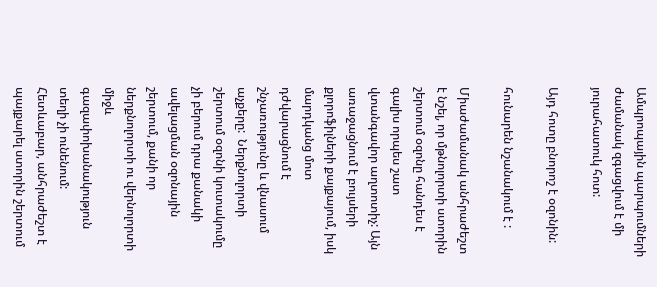Ամպրոպային պարպումների ժամանակ զգացվում է մի յուրահատուկ հոտ:

Այդ հոտը բնորոշ է օզոնին:

հունարեն նշանակում է :

Միաժամանակ անհրաժեշտ է նշել, որ մթնոլորտի ստորին շերտում օզոնը հանդես է գալիս որպես շատ վտանգավոր աղտոտիչ: Այն առաջացնում է բույսերի քլորոֆիլների քայքայում, իսկ մարդկանց մոտ դժվարացնում է շնչառությունը և վնասում աչքերը:  Ներքնոլորտի շերտում օզոնի կուտակումը չի բերում դրա քանակի ավելացման օզոնային շերտում, քանի որ ներքնոլորտի ու վերնոլորտի միջև գազափոխանակություն տեղի չի ունենում: Հետևաբար, անհրաժեշտ է պայքարել ստորին շերտում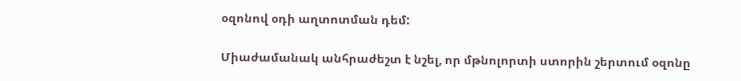օզոնով օդի աղտոտման դեմ:

Միաժամանակ անհրաժեշտ է նշել, որ մթնոլորտի ստորին շերտում օզոնը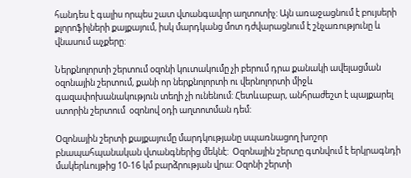հանդես է գալիս որպես շատ վտանգավոր աղտոտիչ: Այն առաջացնում է բույսերի քլորոֆիլների քայքայում, իսկ մարդկանց մոտ դժվարացնում է շնչառությունը և վնասում աչքերը:

Ներքնոլորտի շերտում օզոնի կուտակումը չի բերում դրա քանակի ավելացման օզոնային շերտում, քանի որ ներքնոլորտի ու վերնոլորտի միջև գազափոխանակություն տեղի չի ունենում: Հետևաբար, անհրաժեշտ է պայքարել ստորին շերտում  օզոնով օդի աղտոտման դեմ:

Օզոնային շերտի քայքայումը մարդկությանը սպառնացող խոշոր բնապահպանական վտանգներից մեկնէ:  Օզոնային շերտը գտնվում է երկրագնդի մակերևույթից 10-16 կմ բարձրության վրա: Օզոնի շերտի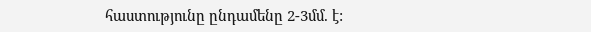հաստությունը ընդամենը 2-3մմ. է: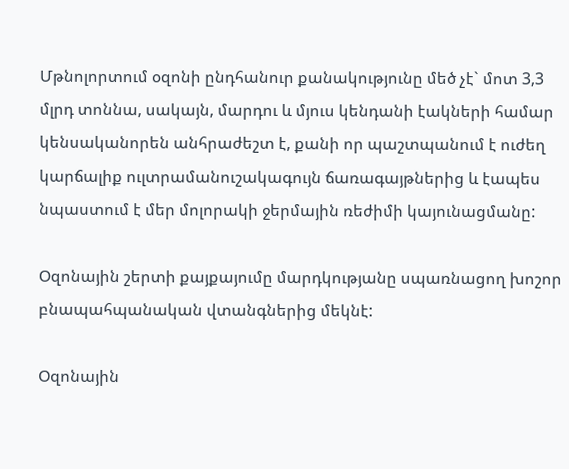Մթնոլորտում օզոնի ընդհանուր քանակությունը մեծ չէ` մոտ 3,3 մլրդ տոննա, սակայն, մարդու և մյուս կենդանի էակների համար կենսականորեն անհրաժեշտ է, քանի որ պաշտպանում է ուժեղ կարճալիք ուլտրամանուշակագույն ճառագայթներից և էապես նպաստում է մեր մոլորակի ջերմային ռեժիմի կայունացմանը:

Օզոնային շերտի քայքայումը մարդկությանը սպառնացող խոշոր բնապահպանական վտանգներից մեկնէ:

Օզոնային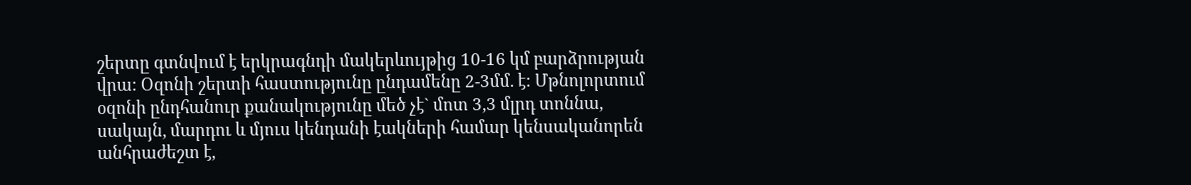շերտը գտնվում է երկրագնդի մակերևույթից 10-16 կմ բարձրության վրա: Օզոնի շերտի հաստությունը ընդամենը 2-3մմ. է: Մթնոլորտում օզոնի ընդհանուր քանակությունը մեծ չէ` մոտ 3,3 մլրդ տոննա, սակայն, մարդու և մյուս կենդանի էակների համար կենսականորեն անհրաժեշտ է,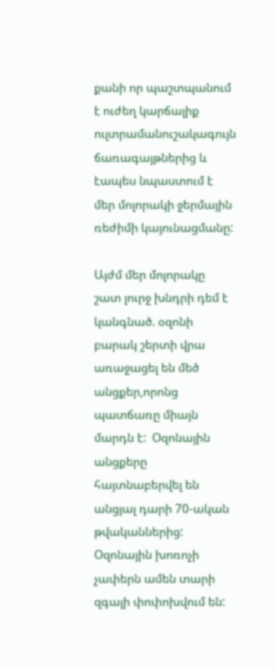քանի որ պաշտպանում է ուժեղ կարճալիք ուլտրամանուշակագույն ճառագայթներից և էապես նպաստում է մեր մոլորակի ջերմային ռեժիմի կայունացմանը:

Այժմ մեր մոլորակը  շատ լուրջ խնդրի դեմ է կանգնած. օզոնի բարակ շերտի վրա առաջացել են մեծ անցքեր,որոնց պատճառը միայն մարդն է:  Օզոնային անցքերը հայտնաբերվել են անցյալ դարի 70-ական թվականներից: Օզոնային խոռոչի չափերն ամեն տարի զգալի փոփոխվում են: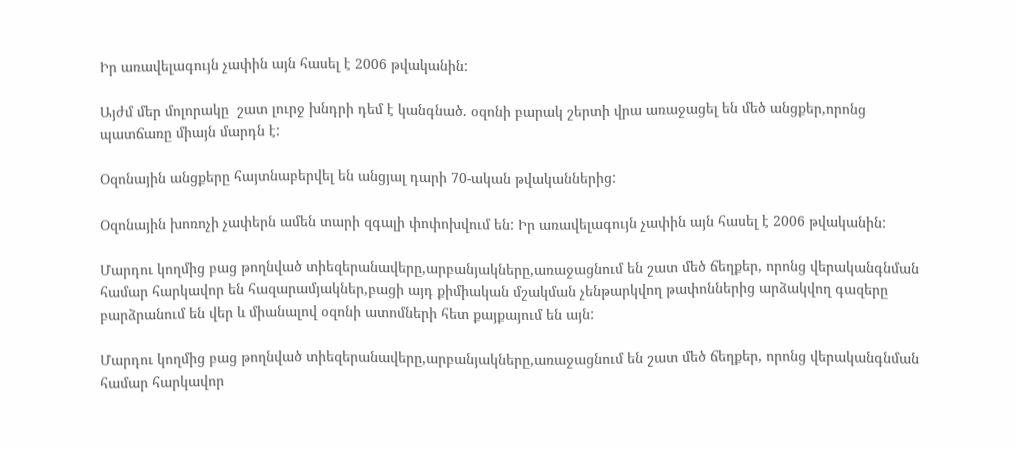Իր առավելագույն չափին այն հասել է 2006 թվականին:

Այժմ մեր մոլորակը  շատ լուրջ խնդրի դեմ է կանգնած. օզոնի բարակ շերտի վրա առաջացել են մեծ անցքեր,որոնց պատճառը միայն մարդն է:

Օզոնային անցքերը հայտնաբերվել են անցյալ դարի 70-ական թվականներից:

Օզոնային խոռոչի չափերն ամեն տարի զգալի փոփոխվում են: Իր առավելագույն չափին այն հասել է 2006 թվականին:

Մարդու կողմից բաց թողնված տիեզերանավերը,արբանյակները,առաջացնում են շատ մեծ ճեղքեր, որոնց վերականգնման համար հարկավոր են հազարամյակներ,բացի այդ քիմիական մշակման չենթարկվող թափոններից արձակվող գազերը բարձրանում են վեր և միանալով օզոնի ատոմների հետ քայքայում են այն:

Մարդու կողմից բաց թողնված տիեզերանավերը,արբանյակները,առաջացնում են շատ մեծ ճեղքեր, որոնց վերականգնման համար հարկավոր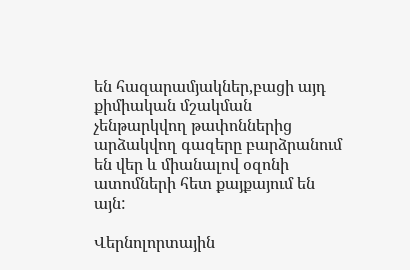են հազարամյակներ,բացի այդ քիմիական մշակման չենթարկվող թափոններից արձակվող գազերը բարձրանում են վեր և միանալով օզոնի ատոմների հետ քայքայում են այն:

Վերնոլորտային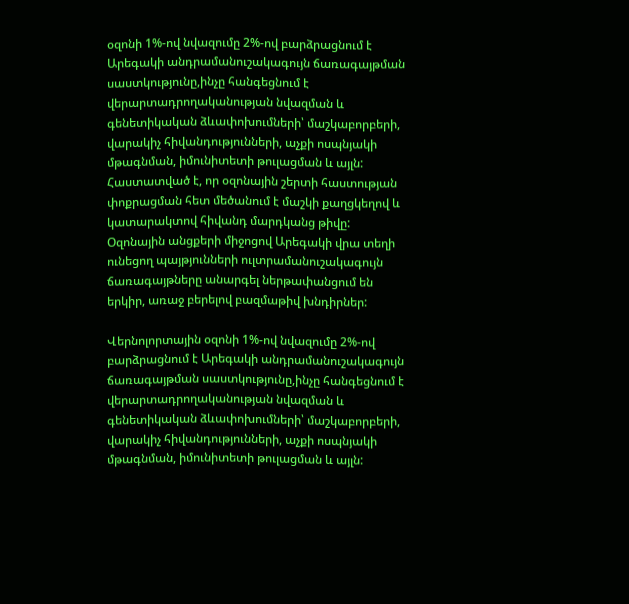օզոնի 1%-ով նվազումը 2%-ով բարձրացնում է Արեգակի անդրամանուշակագույն ճառագայթման սաստկությունը,ինչը հանգեցնում է վերարտադրողականության նվազման և գենետիկական ձևափոխումների՝ մաշկաբորբերի, վարակիչ հիվանդությունների, աչքի ոսպնյակի մթագնման, իմունիտետի թուլացման և այլն: Հաստատված է, որ օզոնային շերտի հաստության փոքրացման հետ մեծանում է մաշկի քաղցկեղով և կատարակտով հիվանդ մարդկանց թիվը:  Օզոնային անցքերի միջոցով Արեգակի վրա տեղի ունեցող պայթյունների ուլտրամանուշակագույն ճառագայթները անարգել ներթափանցում են երկիր, առաջ բերելով բազմաթիվ խնդիրներ:

Վերնոլորտային օզոնի 1%-ով նվազումը 2%-ով բարձրացնում է Արեգակի անդրամանուշակագույն ճառագայթման սաստկությունը,ինչը հանգեցնում է վերարտադրողականության նվազման և գենետիկական ձևափոխումների՝ մաշկաբորբերի, վարակիչ հիվանդությունների, աչքի ոսպնյակի մթագնման, իմունիտետի թուլացման և այլն: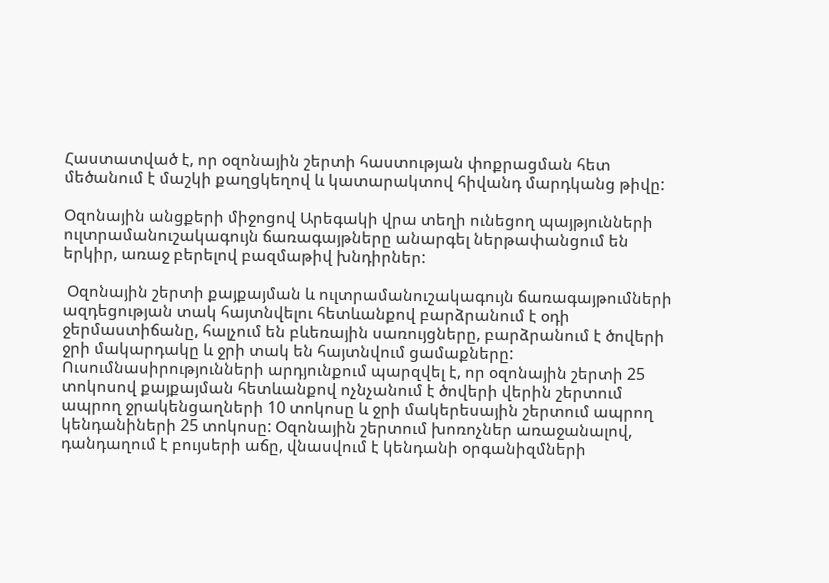Հաստատված է, որ օզոնային շերտի հաստության փոքրացման հետ մեծանում է մաշկի քաղցկեղով և կատարակտով հիվանդ մարդկանց թիվը:

Օզոնային անցքերի միջոցով Արեգակի վրա տեղի ունեցող պայթյունների ուլտրամանուշակագույն ճառագայթները անարգել ներթափանցում են երկիր, առաջ բերելով բազմաթիվ խնդիրներ:

 Օզոնային շերտի քայքայման և ուլտրամանուշակագույն ճառագայթումների ազդեցության տակ հայտնվելու հետևանքով բարձրանում է օդի ջերմաստիճանը, հալչում են բևեռային սառույցները, բարձրանում է ծովերի ջրի մակարդակը և ջրի տակ են հայտնվում ցամաքները:    Ուսումնասիրությունների արդյունքում պարզվել է, որ օզոնային շերտի 25 տոկոսով քայքայման հետևանքով ոչնչանում է ծովերի վերին շերտում ապրող ջրակենցաղների 10 տոկոսը և ջրի մակերեսային շերտում ապրող կենդանիների 25 տոկոսը: Օզոնային շերտում խոռոչներ առաջանալով, դանդաղում է բույսերի աճը, վնասվում է կենդանի օրգանիզմների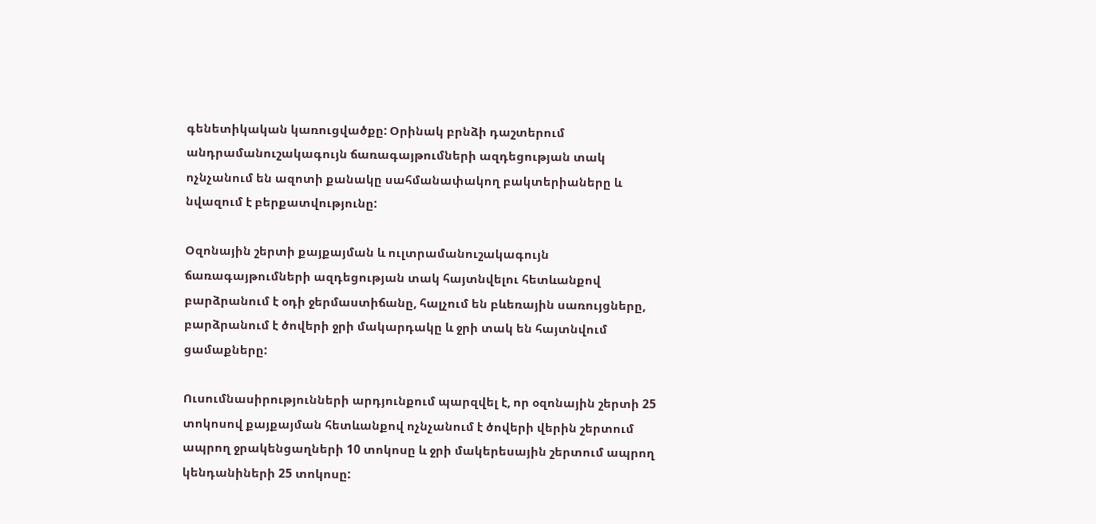գենետիկական կառուցվածքը: Օրինակ բրնձի դաշտերում անդրամանուշակագույն ճառագայթումների ազդեցության տակ ոչնչանում են ազոտի քանակը սահմանափակող բակտերիաները և նվազում է բերքատվությունը:

Օզոնային շերտի քայքայման և ուլտրամանուշակագույն ճառագայթումների ազդեցության տակ հայտնվելու հետևանքով բարձրանում է օդի ջերմաստիճանը, հալչում են բևեռային սառույցները, բարձրանում է ծովերի ջրի մակարդակը և ջրի տակ են հայտնվում ցամաքները:

Ուսումնասիրությունների արդյունքում պարզվել է, որ օզոնային շերտի 25 տոկոսով քայքայման հետևանքով ոչնչանում է ծովերի վերին շերտում ապրող ջրակենցաղների 10 տոկոսը և ջրի մակերեսային շերտում ապրող կենդանիների 25 տոկոսը: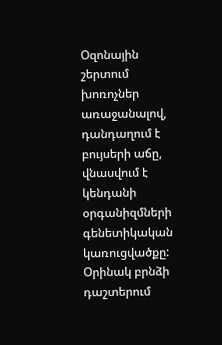Օզոնային շերտում խոռոչներ առաջանալով, դանդաղում է բույսերի աճը, վնասվում է կենդանի օրգանիզմների գենետիկական կառուցվածքը: Օրինակ բրնձի դաշտերում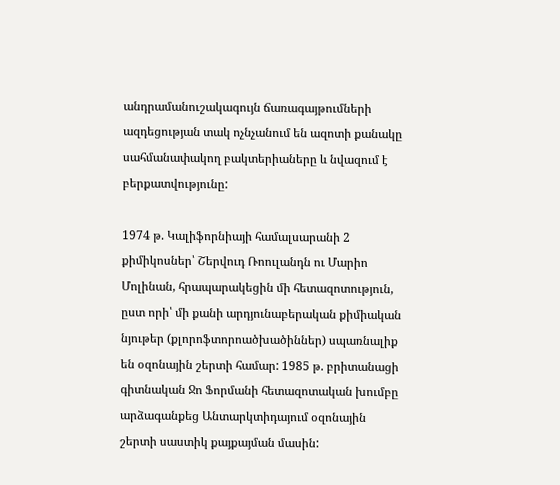անդրամանուշակագույն ճառագայթումների ազդեցության տակ ոչնչանում են ազոտի քանակը սահմանափակող բակտերիաները և նվազում է բերքատվությունը:

1974 թ. Կալիֆորնիայի համալսարանի 2 քիմիկոսներ՝ Շերվուդ Ռոուլանդն ու Մարիո Մոլինան, հրապարակեցին մի հետազոտություն, ըստ որի՝ մի քանի արդյունաբերական քիմիական նյութեր (քլորոֆտորոածխածիններ) սպառնալիք են օզոնային շերտի համար: 1985 թ. բրիտանացի գիտնական Ջո Ֆորմանի հետազոտական խումբը արձագանքեց Անտարկտիդայում օզոնային շերտի սաստիկ քայքայման մասին: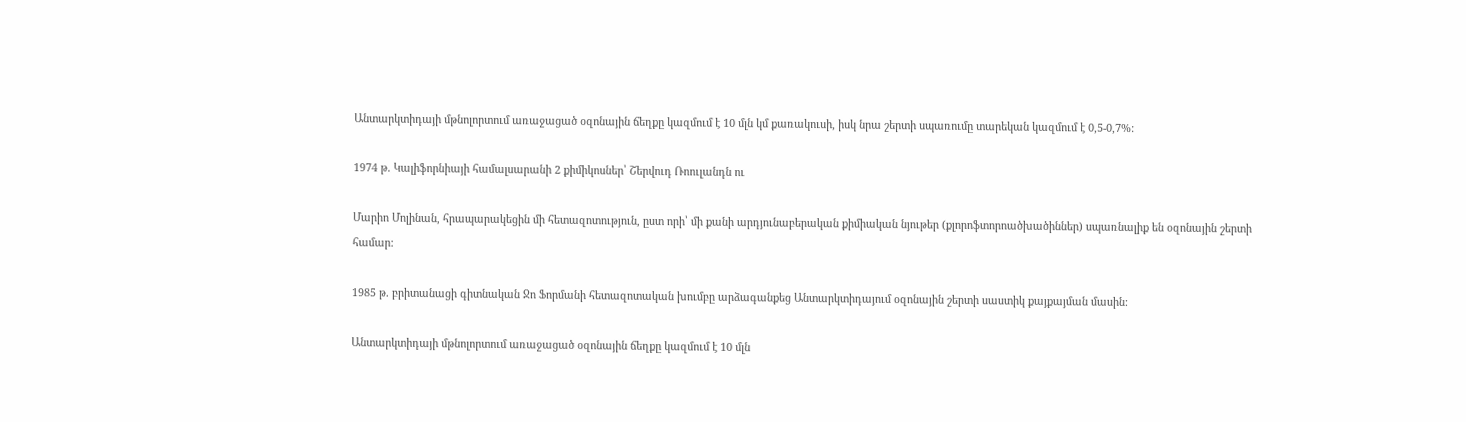Անտարկտիդայի մթնոլորտում առաջացած օզոնային ճեղքը կազմում է 10 մլն կմ քառակուսի, իսկ նրա շերտի սպառումը տարեկան կազմում է 0,5-0,7%:

1974 թ. Կալիֆորնիայի համալսարանի 2 քիմիկոսներ՝ Շերվուդ Ռոուլանդն ու

Մարիո Մոլինան, հրապարակեցին մի հետազոտություն, ըստ որի՝ մի քանի արդյունաբերական քիմիական նյութեր (քլորոֆտորոածխածիններ) սպառնալիք են օզոնային շերտի համար:

1985 թ. բրիտանացի գիտնական Ջո Ֆորմանի հետազոտական խումբը արձագանքեց Անտարկտիդայում օզոնային շերտի սաստիկ քայքայման մասին:

Անտարկտիդայի մթնոլորտում առաջացած օզոնային ճեղքը կազմում է 10 մլն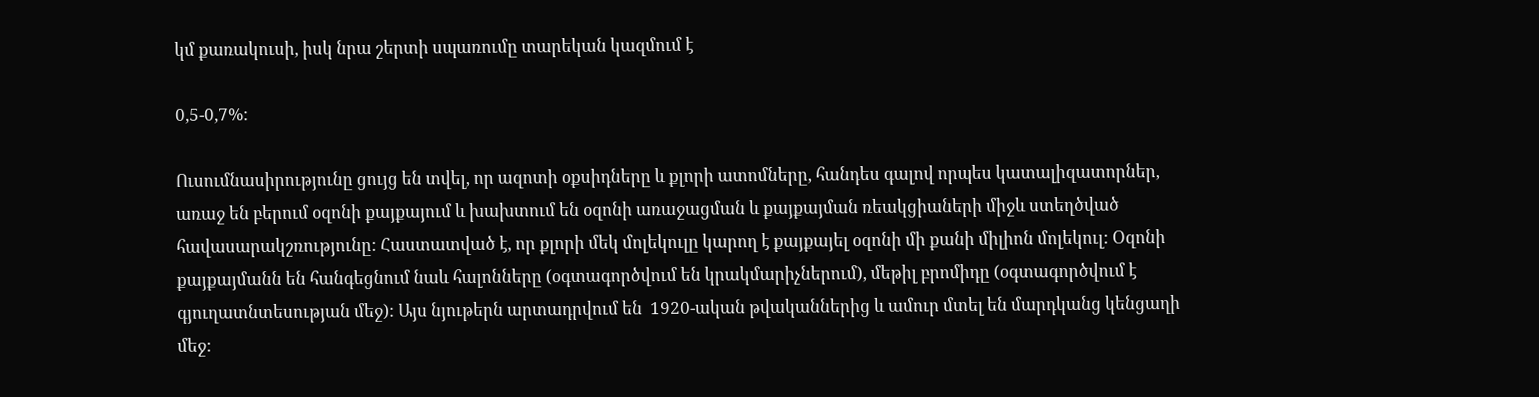կմ քառակուսի, իսկ նրա շերտի սպառումը տարեկան կազմում է

0,5-0,7%:

Ուսումնասիրությունը ցույց են տվել, որ ազոտի օքսիդները և քլորի ատոմները, հանդես գալով որպես կատալիզատորներ, առաջ են բերում օզոնի քայքայում և խախտում են օզոնի առաջացման և քայքայման ռեակցիաների միջև ստեղծված հավասարակշռությունը: Հաստատված է, որ քլորի մեկ մոլեկուլը կարող է քայքայել օզոնի մի քանի միլիոն մոլեկուլ: Օզոնի քայքայմանն են հանգեցնում նաև հալոնները (օգտագործվում են կրակմարիչներում), մեթիլ բրոմիդը (օգտագործվում է գյուղատնտեսության մեջ): Այս նյութերն արտադրվում են  1920-ական թվականներից և ամուր մտել են մարդկանց կենցաղի մեջ: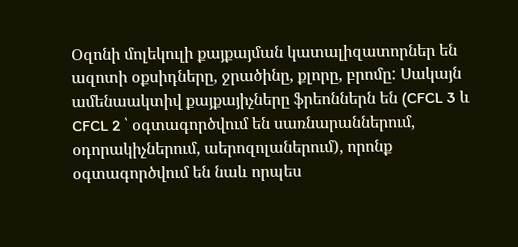Օզոնի մոլեկուլի քայքայման կատալիզատորներ են ազոտի օքսիդները, ջրածինը, քլորը, բրոմը: Սակայն ամենաակտիվ քայքայիչները ֆրեոններն են (CFCL 3 և CFCL 2 ՝ օգտագործվում են սառնարաններում, օդորակիչներում, աերոզոլաներում), որոնք օգտագործվում են նաև որպես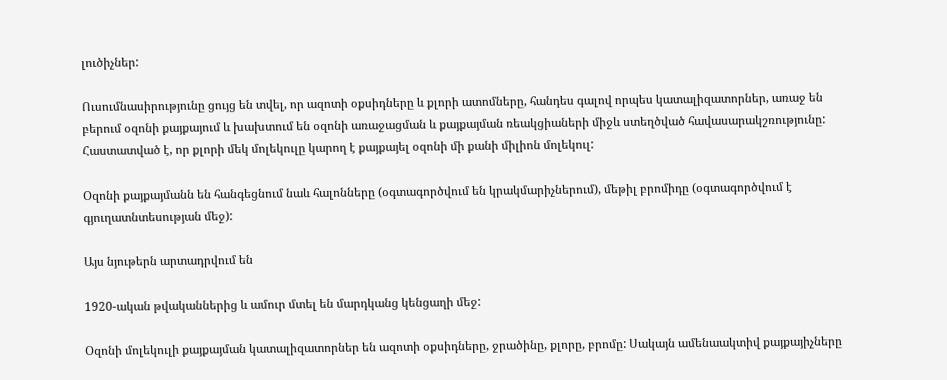լուծիչներ:

Ուսումնասիրությունը ցույց են տվել, որ ազոտի օքսիդները և քլորի ատոմները, հանդես գալով որպես կատալիզատորներ, առաջ են բերում օզոնի քայքայում և խախտում են օզոնի առաջացման և քայքայման ռեակցիաների միջև ստեղծված հավասարակշռությունը: Հաստատված է, որ քլորի մեկ մոլեկուլը կարող է քայքայել օզոնի մի քանի միլիոն մոլեկուլ:

Օզոնի քայքայմանն են հանգեցնում նաև հալոնները (օգտագործվում են կրակմարիչներում), մեթիլ բրոմիդը (օգտագործվում է գյուղատնտեսության մեջ):

Այս նյութերն արտադրվում են

1920-ական թվականներից և ամուր մտել են մարդկանց կենցաղի մեջ:

Օզոնի մոլեկուլի քայքայման կատալիզատորներ են ազոտի օքսիդները, ջրածինը, քլորը, բրոմը: Սակայն ամենաակտիվ քայքայիչները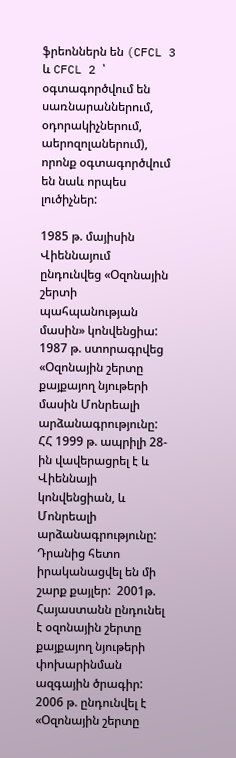ֆրեոններն են (CFCL 3 և CFCL 2 ՝ օգտագործվում են սառնարաններում, օդորակիչներում, աերոզոլաներում), որոնք օգտագործվում են նաև որպես լուծիչներ:

1985 թ. մայիսին Վիեննայում ընդունվեց «Օզոնային շերտի պահպանության մասին» կոնվենցիա: 1987 թ. ստորագրվեց «Օզոնային շերտը քայքայող նյութերի մասին Մոնրեալի արձանագրությունը:  ՀՀ 1999 թ. ապրիլի 28-ին վավերացրել է և Վիեննայի կոնվենցիան, և Մոնրեալի արձանագրությունը: Դրանից հետո իրականացվել են մի շարք քայլեր:  2001թ. Հայաստանն ընդունել է օզոնային շերտը քայքայող նյութերի փոխարինման ազգային ծրագիր: 2006 թ. ընդունվել է «Օզոնային շերտը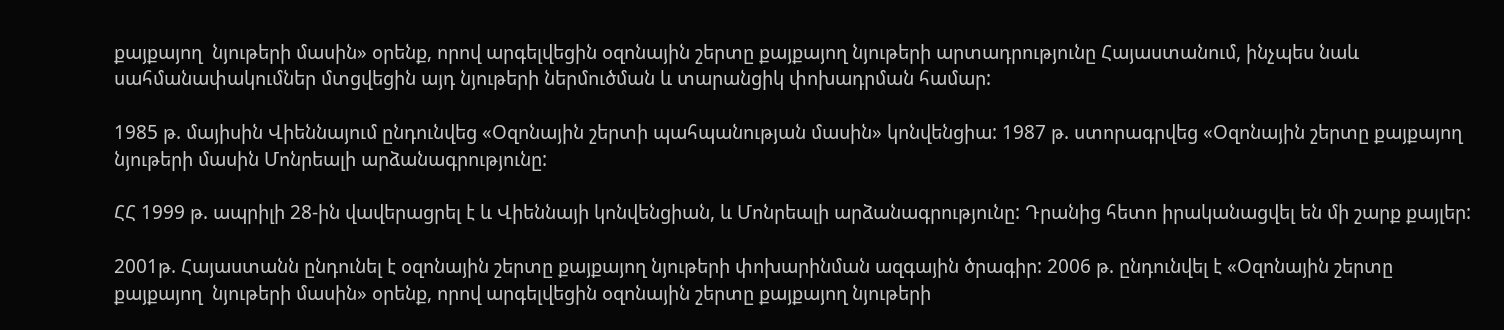քայքայող  նյութերի մասին» օրենք, որով արգելվեցին օզոնային շերտը քայքայող նյութերի արտադրությունը Հայաստանում, ինչպես նաև սահմանափակումներ մտցվեցին այդ նյութերի ներմուծման և տարանցիկ փոխադրման համար:

1985 թ. մայիսին Վիեննայում ընդունվեց «Օզոնային շերտի պահպանության մասին» կոնվենցիա: 1987 թ. ստորագրվեց «Օզոնային շերտը քայքայող նյութերի մասին Մոնրեալի արձանագրությունը:

ՀՀ 1999 թ. ապրիլի 28-ին վավերացրել է և Վիեննայի կոնվենցիան, և Մոնրեալի արձանագրությունը: Դրանից հետո իրականացվել են մի շարք քայլեր:

2001թ. Հայաստանն ընդունել է օզոնային շերտը քայքայող նյութերի փոխարինման ազգային ծրագիր: 2006 թ. ընդունվել է «Օզոնային շերտը քայքայող  նյութերի մասին» օրենք, որով արգելվեցին օզոնային շերտը քայքայող նյութերի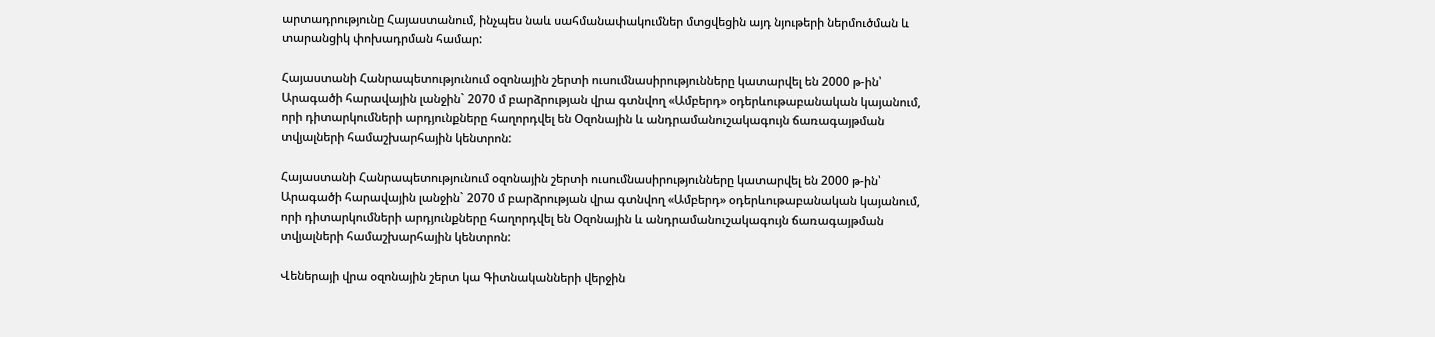արտադրությունը Հայաստանում, ինչպես նաև սահմանափակումներ մտցվեցին այդ նյութերի ներմուծման և տարանցիկ փոխադրման համար:

Հայաստանի Հանրապետությունում օզոնային շերտի ուսումնասիրությունները կատարվել են 2000 թ-ին՝ Արագածի հարավային լանջին` 2070 մ բարձրության վրա գտնվող «Ամբերդ» օդերևութաբանական կայանում, որի դիտարկումների արդյունքները հաղորդվել են Օզոնային և անդրամանուշակագույն ճառագայթման տվյալների համաշխարհային կենտրոն:

Հայաստանի Հանրապետությունում օզոնային շերտի ուսումնասիրությունները կատարվել են 2000 թ-ին՝ Արագածի հարավային լանջին` 2070 մ բարձրության վրա գտնվող «Ամբերդ» օդերևութաբանական կայանում, որի դիտարկումների արդյունքները հաղորդվել են Օզոնային և անդրամանուշակագույն ճառագայթման տվյալների համաշխարհային կենտրոն:

Վեներայի վրա օզոնային շերտ կա Գիտնականների վերջին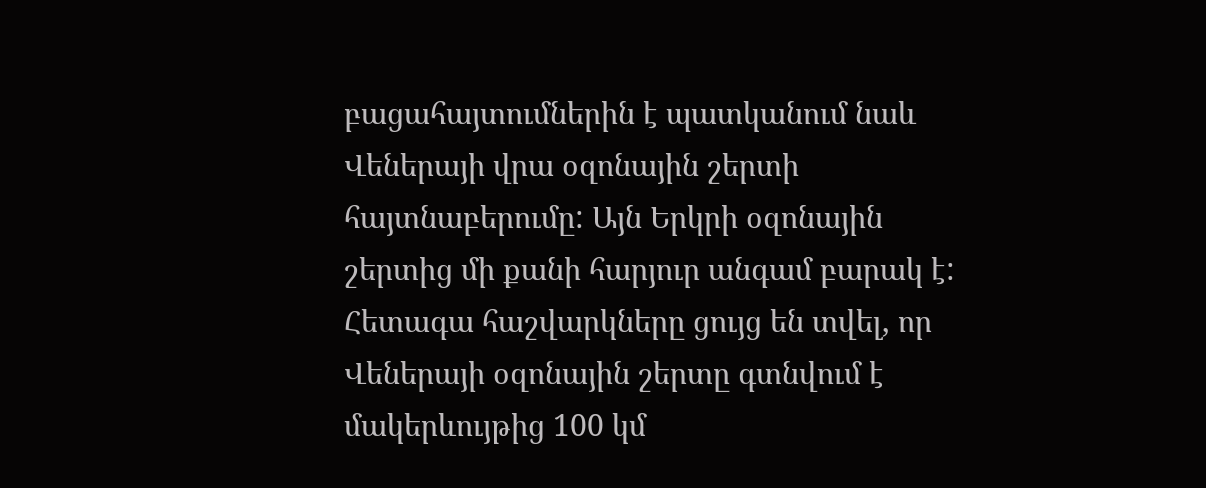բացահայտումներին է պատկանում նաև Վեներայի վրա օզոնային շերտի հայտնաբերումը: Այն Երկրի օզոնային շերտից մի քանի հարյուր անգամ բարակ է:  Հետագա հաշվարկները ցույց են տվել, որ Վեներայի օզոնային շերտը գտնվում է մակերևույթից 100 կմ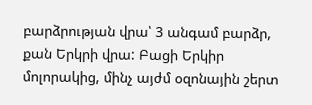բարձրության վրա՝ 3 անգամ բարձր, քան Երկրի վրա: Բացի Երկիր մոլորակից, մինչ այժմ օզոնային շերտ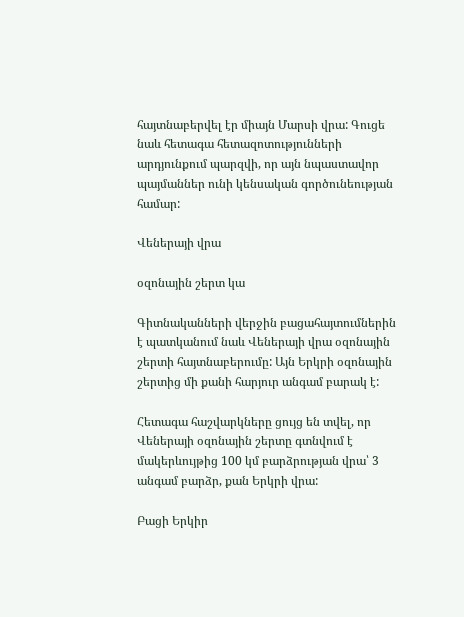հայտնաբերվել էր միայն Մարսի վրա: Գուցե նաև հետագա հետազոտությունների արդյունքում պարզվի, որ այն նպաստավոր պայմաններ ունի կենսական գործունեության համար:

Վեներայի վրա

օզոնային շերտ կա

Գիտնականների վերջին բացահայտումներին է պատկանում նաև Վեներայի վրա օզոնային շերտի հայտնաբերումը: Այն Երկրի օզոնային շերտից մի քանի հարյուր անգամ բարակ է:

Հետագա հաշվարկները ցույց են տվել, որ Վեներայի օզոնային շերտը գտնվում է մակերևույթից 100 կմ բարձրության վրա՝ 3 անգամ բարձր, քան Երկրի վրա:

Բացի Երկիր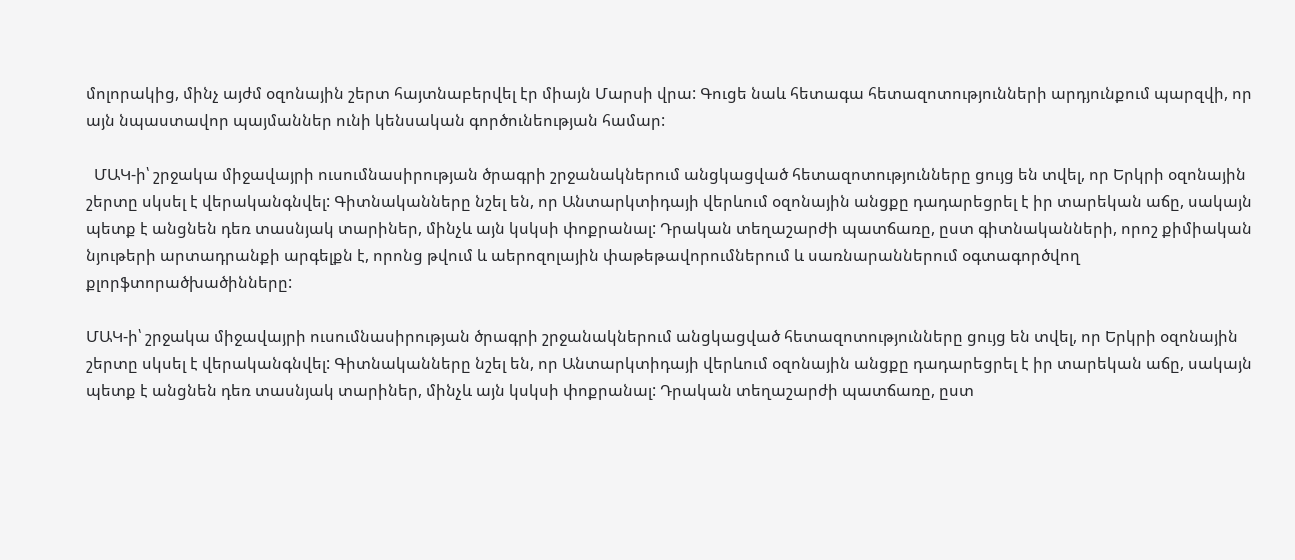մոլորակից, մինչ այժմ օզոնային շերտ հայտնաբերվել էր միայն Մարսի վրա: Գուցե նաև հետագա հետազոտությունների արդյունքում պարզվի, որ այն նպաստավոր պայմաններ ունի կենսական գործունեության համար:

  ՄԱԿ-ի՝ շրջակա միջավայրի ուսումնասիրության ծրագրի շրջանակներում անցկացված հետազոտությունները ցույց են տվել, որ Երկրի օզոնային շերտը սկսել է վերականգնվել: Գիտնականները նշել են, որ Անտարկտիդայի վերևում օզոնային անցքը դադարեցրել է իր տարեկան աճը, սակայն պետք է անցնեն դեռ տասնյակ տարիներ, մինչև այն կսկսի փոքրանալ: Դրական տեղաշարժի պատճառը, ըստ գիտնականների, որոշ քիմիական նյութերի արտադրանքի արգելքն է, որոնց թվում և աերոզոլային փաթեթավորումներում և սառնարաններում օգտագործվող քլորֆտորածխածինները:

ՄԱԿ-ի՝ շրջակա միջավայրի ուսումնասիրության ծրագրի շրջանակներում անցկացված հետազոտությունները ցույց են տվել, որ Երկրի օզոնային շերտը սկսել է վերականգնվել: Գիտնականները նշել են, որ Անտարկտիդայի վերևում օզոնային անցքը դադարեցրել է իր տարեկան աճը, սակայն պետք է անցնեն դեռ տասնյակ տարիներ, մինչև այն կսկսի փոքրանալ: Դրական տեղաշարժի պատճառը, ըստ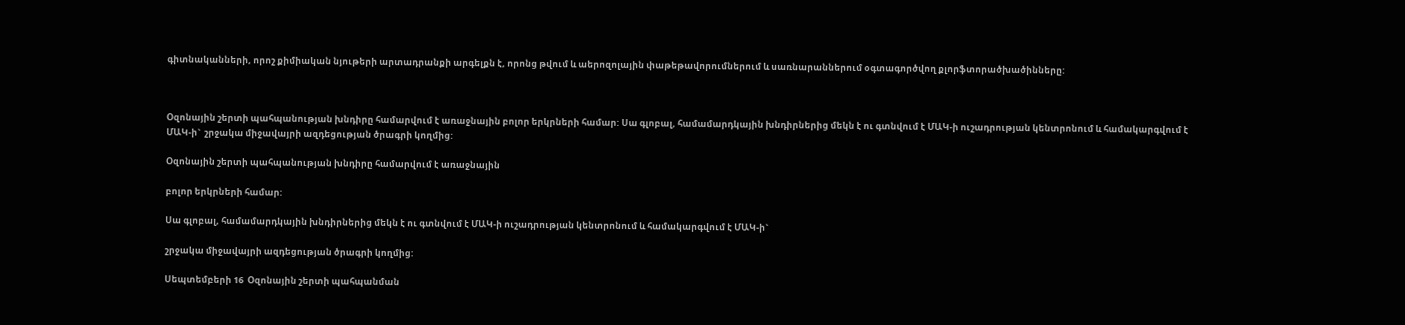գիտնականների, որոշ քիմիական նյութերի արտադրանքի արգելքն է, որոնց թվում և աերոզոլային փաթեթավորումներում և սառնարաններում օգտագործվող քլորֆտորածխածինները:



Օզոնային շերտի պահպանության խնդիրը համարվում է առաջնային բոլոր երկրների համար: Սա գլոբալ, համամարդկային խնդիրներից մեկն է ու գտնվում է ՄԱԿ-ի ուշադրության կենտրոնում և համակարգվում է ՄԱԿ-ի`  շրջակա միջավայրի ազդեցության ծրագրի կողմից:

Օզոնային շերտի պահպանության խնդիրը համարվում է առաջնային

բոլոր երկրների համար:

Սա գլոբալ, համամարդկային խնդիրներից մեկն է ու գտնվում է ՄԱԿ-ի ուշադրության կենտրոնում և համակարգվում է ՄԱԿ-ի`

շրջակա միջավայրի ազդեցության ծրագրի կողմից:

Սեպտեմբերի 16  Օզոնային շերտի պահպանման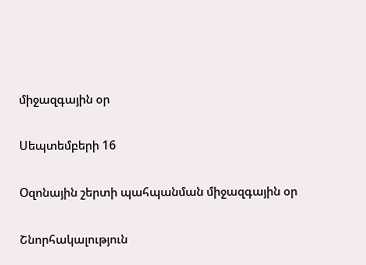միջազգային օր

Սեպտեմբերի 16

Օզոնային շերտի պահպանման միջազգային օր

Շնորհակալություն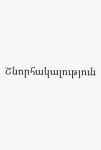Շնորհակալություն